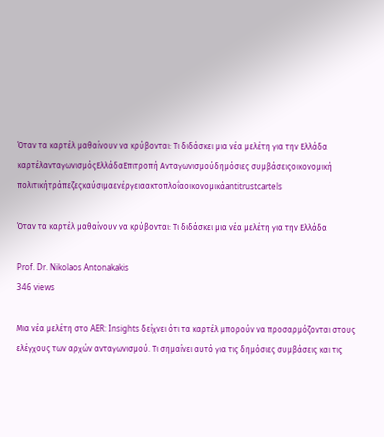Όταν τα καρτέλ μαθαίνουν να κρύβονται: Τι διδάσκει μια νέα μελέτη για την Ελλάδα
καρτέλανταγωνισμόςΕλλάδαΕπιτροπή Ανταγωνισμούδημόσιες συμβάσειςοικονομική πολιτικήτράπεζεςκαύσιμαενέργειαακτοπλοΐαοικονομικάantitrustcartels

Όταν τα καρτέλ μαθαίνουν να κρύβονται: Τι διδάσκει μια νέα μελέτη για την Ελλάδα

Prof. Dr. Nikolaos Antonakakis
346 views

Μια νέα μελέτη στο AER: Insights δείχνει ότι τα καρτέλ μπορούν να προσαρμόζονται στους ελέγχους των αρχών ανταγωνισμού. Τι σημαίνει αυτό για τις δημόσιες συμβάσεις και τις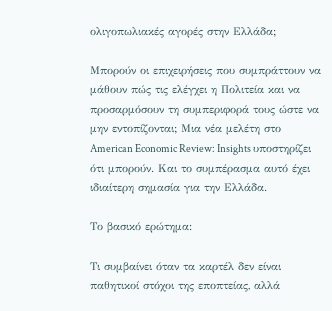ολιγοπωλιακές αγορές στην Ελλάδα;

Μπορούν οι επιχειρήσεις που συμπράττουν να μάθουν πώς τις ελέγχει η Πολιτεία και να προσαρμόσουν τη συμπεριφορά τους ώστε να μην εντοπίζονται; Μια νέα μελέτη στο American Economic Review: Insights υποστηρίζει ότι μπορούν. Και το συμπέρασμα αυτό έχει ιδιαίτερη σημασία για την Ελλάδα.

Το βασικό ερώτημα:

Τι συμβαίνει όταν τα καρτέλ δεν είναι παθητικοί στόχοι της εποπτείας, αλλά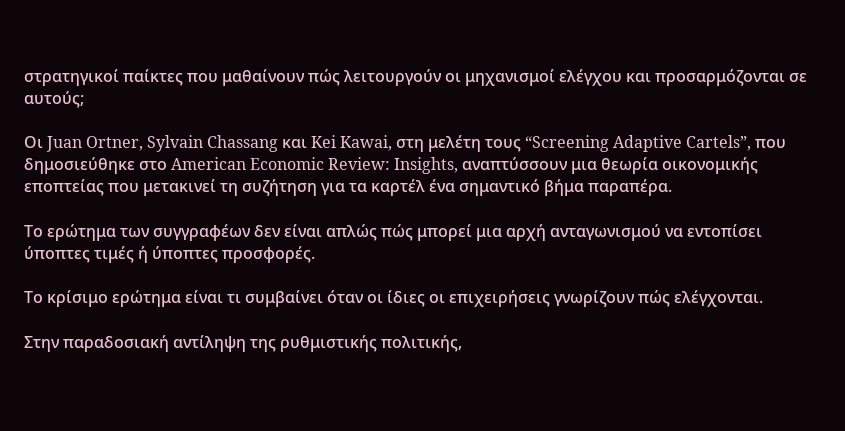στρατηγικοί παίκτες που μαθαίνουν πώς λειτουργούν οι μηχανισμοί ελέγχου και προσαρμόζονται σε αυτούς;

Οι Juan Ortner, Sylvain Chassang και Kei Kawai, στη μελέτη τους “Screening Adaptive Cartels”, που δημοσιεύθηκε στο American Economic Review: Insights, αναπτύσσουν μια θεωρία οικονομικής εποπτείας που μετακινεί τη συζήτηση για τα καρτέλ ένα σημαντικό βήμα παραπέρα.

Το ερώτημα των συγγραφέων δεν είναι απλώς πώς μπορεί μια αρχή ανταγωνισμού να εντοπίσει ύποπτες τιμές ή ύποπτες προσφορές.

Το κρίσιμο ερώτημα είναι τι συμβαίνει όταν οι ίδιες οι επιχειρήσεις γνωρίζουν πώς ελέγχονται.

Στην παραδοσιακή αντίληψη της ρυθμιστικής πολιτικής,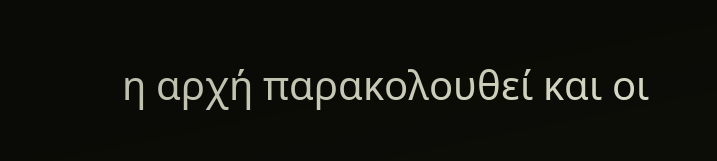η αρχή παρακολουθεί και οι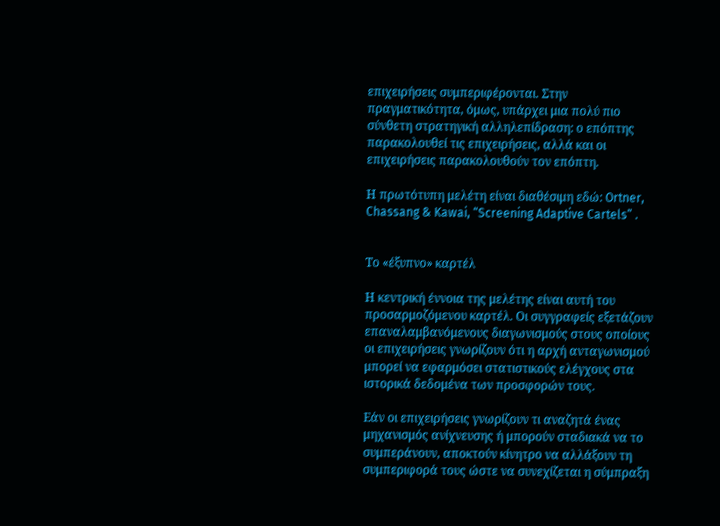επιχειρήσεις συμπεριφέρονται. Στην πραγματικότητα, όμως, υπάρχει μια πολύ πιο σύνθετη στρατηγική αλληλεπίδραση: ο επόπτης παρακολουθεί τις επιχειρήσεις, αλλά και οι επιχειρήσεις παρακολουθούν τον επόπτη.

Η πρωτότυπη μελέτη είναι διαθέσιμη εδώ: Ortner, Chassang & Kawai, “Screening Adaptive Cartels” .


Το «έξυπνο» καρτέλ

Η κεντρική έννοια της μελέτης είναι αυτή του προσαρμοζόμενου καρτέλ. Οι συγγραφείς εξετάζουν επαναλαμβανόμενους διαγωνισμούς στους οποίους οι επιχειρήσεις γνωρίζουν ότι η αρχή ανταγωνισμού μπορεί να εφαρμόσει στατιστικούς ελέγχους στα ιστορικά δεδομένα των προσφορών τους.

Εάν οι επιχειρήσεις γνωρίζουν τι αναζητά ένας μηχανισμός ανίχνευσης ή μπορούν σταδιακά να το συμπεράνουν, αποκτούν κίνητρο να αλλάξουν τη συμπεριφορά τους ώστε να συνεχίζεται η σύμπραξη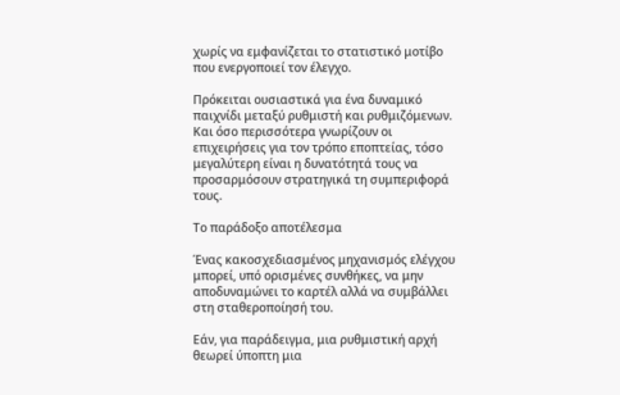χωρίς να εμφανίζεται το στατιστικό μοτίβο που ενεργοποιεί τον έλεγχο.

Πρόκειται ουσιαστικά για ένα δυναμικό παιχνίδι μεταξύ ρυθμιστή και ρυθμιζόμενων. Και όσο περισσότερα γνωρίζουν οι επιχειρήσεις για τον τρόπο εποπτείας, τόσο μεγαλύτερη είναι η δυνατότητά τους να προσαρμόσουν στρατηγικά τη συμπεριφορά τους.

Το παράδοξο αποτέλεσμα

Ένας κακοσχεδιασμένος μηχανισμός ελέγχου μπορεί, υπό ορισμένες συνθήκες, να μην αποδυναμώνει το καρτέλ αλλά να συμβάλλει στη σταθεροποίησή του.

Εάν, για παράδειγμα, μια ρυθμιστική αρχή θεωρεί ύποπτη μια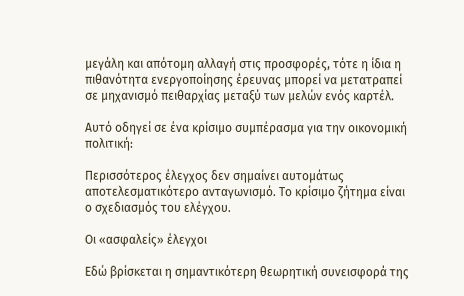μεγάλη και απότομη αλλαγή στις προσφορές, τότε η ίδια η πιθανότητα ενεργοποίησης έρευνας μπορεί να μετατραπεί σε μηχανισμό πειθαρχίας μεταξύ των μελών ενός καρτέλ.

Αυτό οδηγεί σε ένα κρίσιμο συμπέρασμα για την οικονομική πολιτική:

Περισσότερος έλεγχος δεν σημαίνει αυτομάτως αποτελεσματικότερο ανταγωνισμό. Το κρίσιμο ζήτημα είναι ο σχεδιασμός του ελέγχου.

Οι «ασφαλείς» έλεγχοι

Εδώ βρίσκεται η σημαντικότερη θεωρητική συνεισφορά της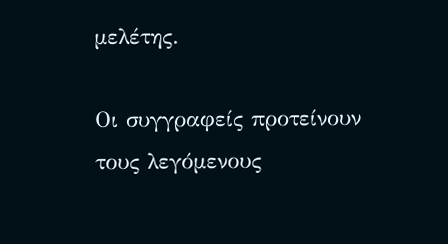μελέτης.

Οι συγγραφείς προτείνουν τους λεγόμενους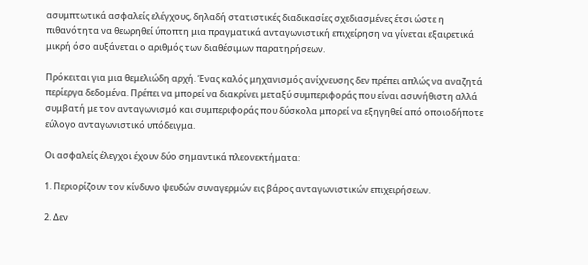ασυμπτωτικά ασφαλείς ελέγχους, δηλαδή στατιστικές διαδικασίες σχεδιασμένες έτσι ώστε η πιθανότητα να θεωρηθεί ύποπτη μια πραγματικά ανταγωνιστική επιχείρηση να γίνεται εξαιρετικά μικρή όσο αυξάνεται ο αριθμός των διαθέσιμων παρατηρήσεων.

Πρόκειται για μια θεμελιώδη αρχή. Ένας καλός μηχανισμός ανίχνευσης δεν πρέπει απλώς να αναζητά περίεργα δεδομένα. Πρέπει να μπορεί να διακρίνει μεταξύ συμπεριφοράς που είναι ασυνήθιστη αλλά συμβατή με τον ανταγωνισμό και συμπεριφοράς που δύσκολα μπορεί να εξηγηθεί από οποιοδήποτε εύλογο ανταγωνιστικό υπόδειγμα.

Οι ασφαλείς έλεγχοι έχουν δύο σημαντικά πλεονεκτήματα:

1. Περιορίζουν τον κίνδυνο ψευδών συναγερμών εις βάρος ανταγωνιστικών επιχειρήσεων.

2. Δεν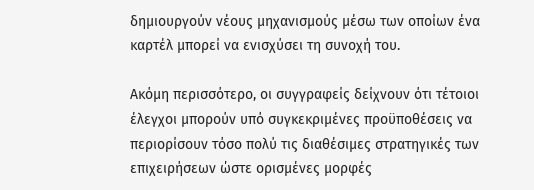δημιουργούν νέους μηχανισμούς μέσω των οποίων ένα καρτέλ μπορεί να ενισχύσει τη συνοχή του.

Ακόμη περισσότερο, οι συγγραφείς δείχνουν ότι τέτοιοι έλεγχοι μπορούν υπό συγκεκριμένες προϋποθέσεις να περιορίσουν τόσο πολύ τις διαθέσιμες στρατηγικές των επιχειρήσεων ώστε ορισμένες μορφές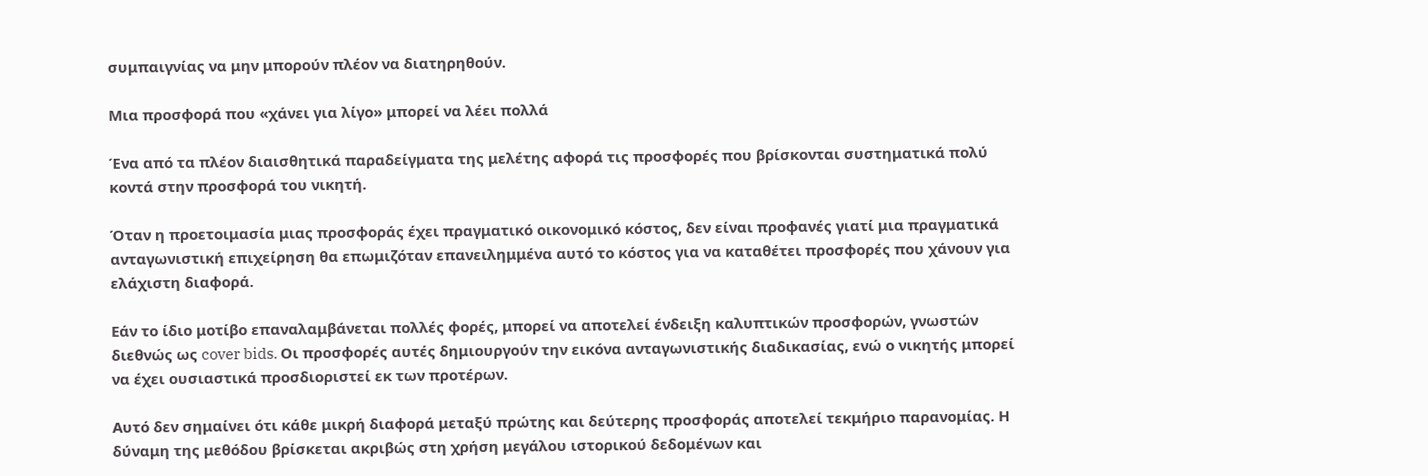συμπαιγνίας να μην μπορούν πλέον να διατηρηθούν.

Μια προσφορά που «χάνει για λίγο» μπορεί να λέει πολλά

Ένα από τα πλέον διαισθητικά παραδείγματα της μελέτης αφορά τις προσφορές που βρίσκονται συστηματικά πολύ κοντά στην προσφορά του νικητή.

Όταν η προετοιμασία μιας προσφοράς έχει πραγματικό οικονομικό κόστος, δεν είναι προφανές γιατί μια πραγματικά ανταγωνιστική επιχείρηση θα επωμιζόταν επανειλημμένα αυτό το κόστος για να καταθέτει προσφορές που χάνουν για ελάχιστη διαφορά.

Εάν το ίδιο μοτίβο επαναλαμβάνεται πολλές φορές, μπορεί να αποτελεί ένδειξη καλυπτικών προσφορών, γνωστών διεθνώς ως cover bids. Οι προσφορές αυτές δημιουργούν την εικόνα ανταγωνιστικής διαδικασίας, ενώ ο νικητής μπορεί να έχει ουσιαστικά προσδιοριστεί εκ των προτέρων.

Αυτό δεν σημαίνει ότι κάθε μικρή διαφορά μεταξύ πρώτης και δεύτερης προσφοράς αποτελεί τεκμήριο παρανομίας. Η δύναμη της μεθόδου βρίσκεται ακριβώς στη χρήση μεγάλου ιστορικού δεδομένων και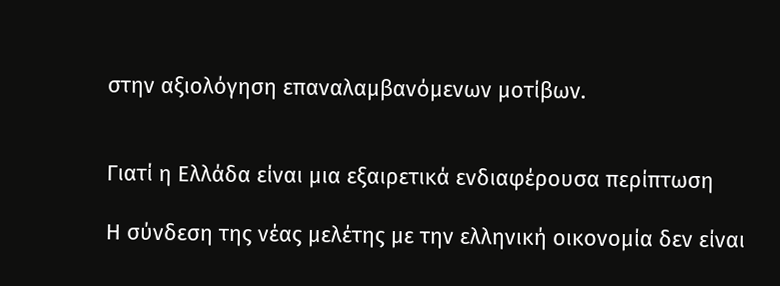στην αξιολόγηση επαναλαμβανόμενων μοτίβων.


Γιατί η Ελλάδα είναι μια εξαιρετικά ενδιαφέρουσα περίπτωση

Η σύνδεση της νέας μελέτης με την ελληνική οικονομία δεν είναι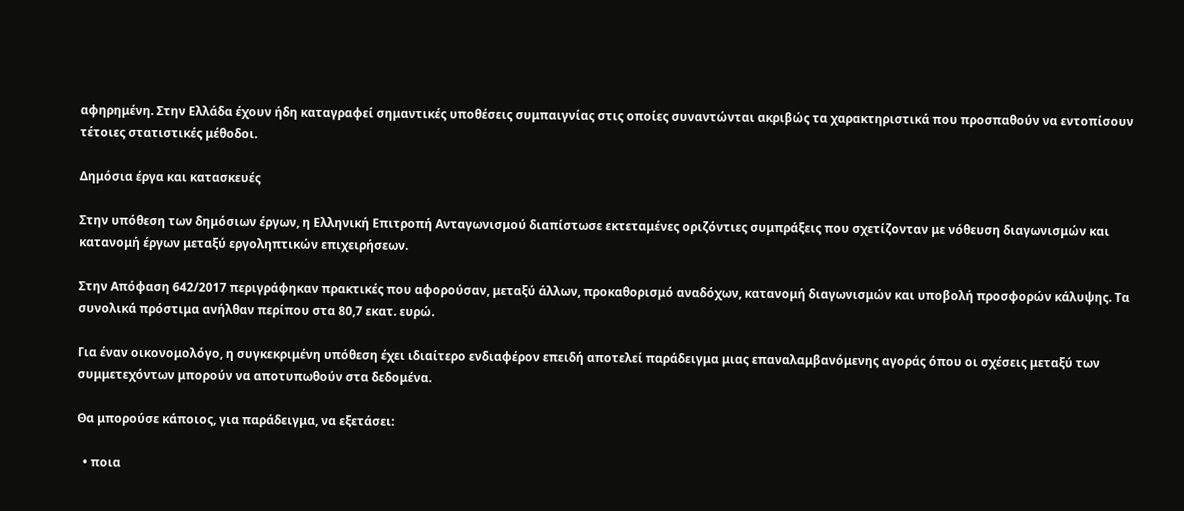αφηρημένη. Στην Ελλάδα έχουν ήδη καταγραφεί σημαντικές υποθέσεις συμπαιγνίας στις οποίες συναντώνται ακριβώς τα χαρακτηριστικά που προσπαθούν να εντοπίσουν τέτοιες στατιστικές μέθοδοι.

Δημόσια έργα και κατασκευές

Στην υπόθεση των δημόσιων έργων, η Ελληνική Επιτροπή Ανταγωνισμού διαπίστωσε εκτεταμένες οριζόντιες συμπράξεις που σχετίζονταν με νόθευση διαγωνισμών και κατανομή έργων μεταξύ εργοληπτικών επιχειρήσεων.

Στην Απόφαση 642/2017 περιγράφηκαν πρακτικές που αφορούσαν, μεταξύ άλλων, προκαθορισμό αναδόχων, κατανομή διαγωνισμών και υποβολή προσφορών κάλυψης. Τα συνολικά πρόστιμα ανήλθαν περίπου στα 80,7 εκατ. ευρώ.

Για έναν οικονομολόγο, η συγκεκριμένη υπόθεση έχει ιδιαίτερο ενδιαφέρον επειδή αποτελεί παράδειγμα μιας επαναλαμβανόμενης αγοράς όπου οι σχέσεις μεταξύ των συμμετεχόντων μπορούν να αποτυπωθούν στα δεδομένα.

Θα μπορούσε κάποιος, για παράδειγμα, να εξετάσει:

  • ποια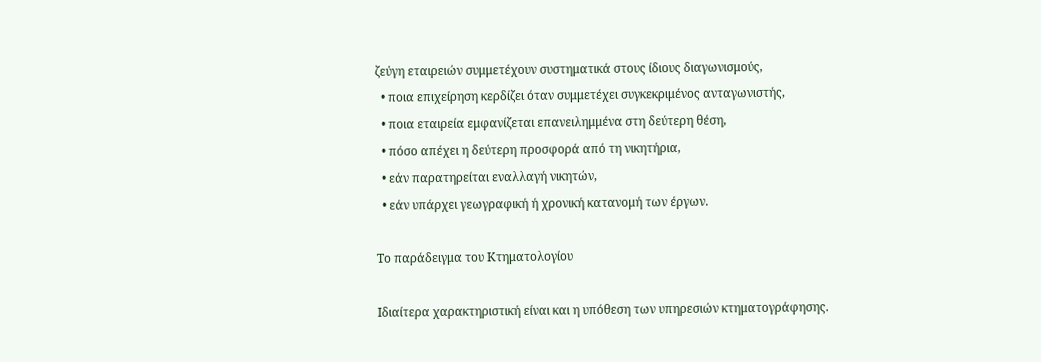ζεύγη εταιρειών συμμετέχουν συστηματικά στους ίδιους διαγωνισμούς,
  • ποια επιχείρηση κερδίζει όταν συμμετέχει συγκεκριμένος ανταγωνιστής,
  • ποια εταιρεία εμφανίζεται επανειλημμένα στη δεύτερη θέση,
  • πόσο απέχει η δεύτερη προσφορά από τη νικητήρια,
  • εάν παρατηρείται εναλλαγή νικητών,
  • εάν υπάρχει γεωγραφική ή χρονική κατανομή των έργων.

Το παράδειγμα του Κτηματολογίου

Ιδιαίτερα χαρακτηριστική είναι και η υπόθεση των υπηρεσιών κτηματογράφησης.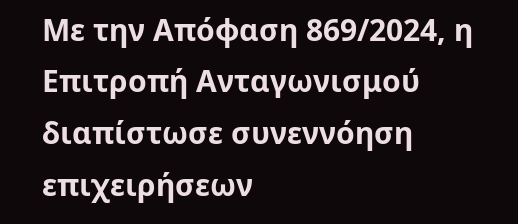Με την Απόφαση 869/2024, η Επιτροπή Ανταγωνισμού διαπίστωσε συνεννόηση επιχειρήσεων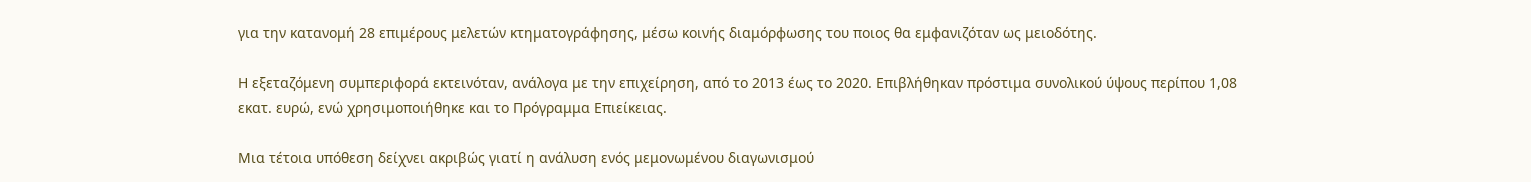για την κατανομή 28 επιμέρους μελετών κτηματογράφησης, μέσω κοινής διαμόρφωσης του ποιος θα εμφανιζόταν ως μειοδότης.

Η εξεταζόμενη συμπεριφορά εκτεινόταν, ανάλογα με την επιχείρηση, από το 2013 έως το 2020. Επιβλήθηκαν πρόστιμα συνολικού ύψους περίπου 1,08 εκατ. ευρώ, ενώ χρησιμοποιήθηκε και το Πρόγραμμα Επιείκειας.

Μια τέτοια υπόθεση δείχνει ακριβώς γιατί η ανάλυση ενός μεμονωμένου διαγωνισμού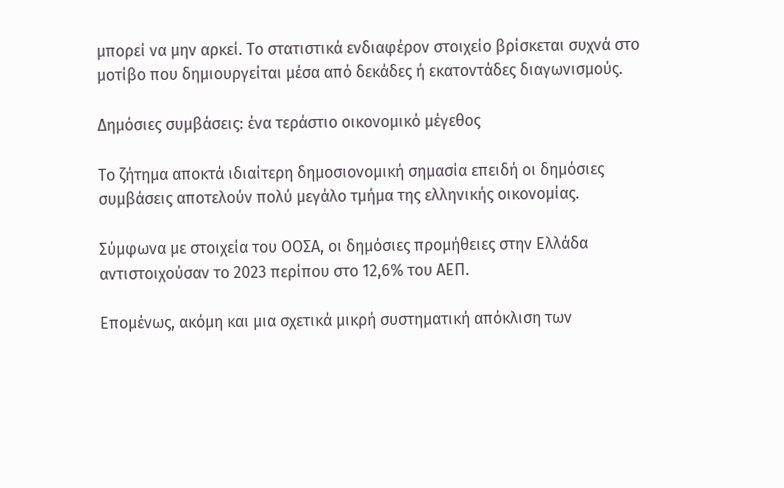μπορεί να μην αρκεί. Το στατιστικά ενδιαφέρον στοιχείο βρίσκεται συχνά στο μοτίβο που δημιουργείται μέσα από δεκάδες ή εκατοντάδες διαγωνισμούς.

Δημόσιες συμβάσεις: ένα τεράστιο οικονομικό μέγεθος

Το ζήτημα αποκτά ιδιαίτερη δημοσιονομική σημασία επειδή οι δημόσιες συμβάσεις αποτελούν πολύ μεγάλο τμήμα της ελληνικής οικονομίας.

Σύμφωνα με στοιχεία του ΟΟΣΑ, οι δημόσιες προμήθειες στην Ελλάδα αντιστοιχούσαν το 2023 περίπου στο 12,6% του ΑΕΠ.

Επομένως, ακόμη και μια σχετικά μικρή συστηματική απόκλιση των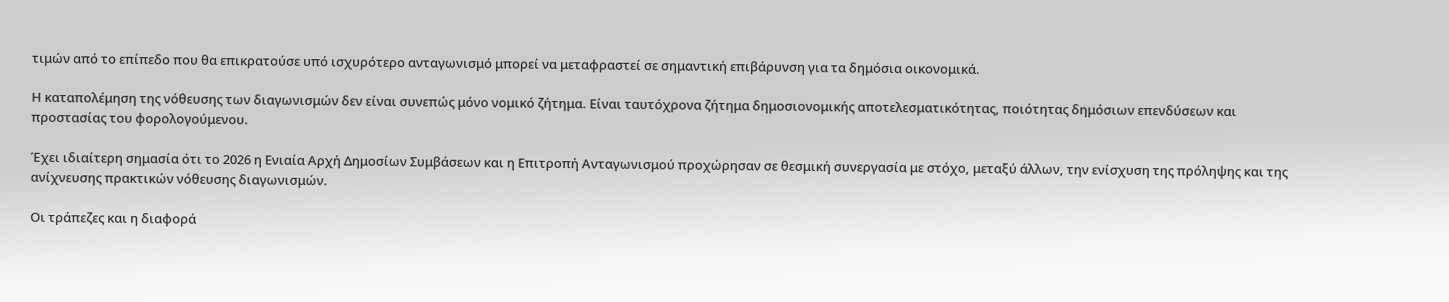τιμών από το επίπεδο που θα επικρατούσε υπό ισχυρότερο ανταγωνισμό μπορεί να μεταφραστεί σε σημαντική επιβάρυνση για τα δημόσια οικονομικά.

Η καταπολέμηση της νόθευσης των διαγωνισμών δεν είναι συνεπώς μόνο νομικό ζήτημα. Είναι ταυτόχρονα ζήτημα δημοσιονομικής αποτελεσματικότητας, ποιότητας δημόσιων επενδύσεων και προστασίας του φορολογούμενου.

Έχει ιδιαίτερη σημασία ότι το 2026 η Ενιαία Αρχή Δημοσίων Συμβάσεων και η Επιτροπή Ανταγωνισμού προχώρησαν σε θεσμική συνεργασία με στόχο, μεταξύ άλλων, την ενίσχυση της πρόληψης και της ανίχνευσης πρακτικών νόθευσης διαγωνισμών.

Οι τράπεζες και η διαφορά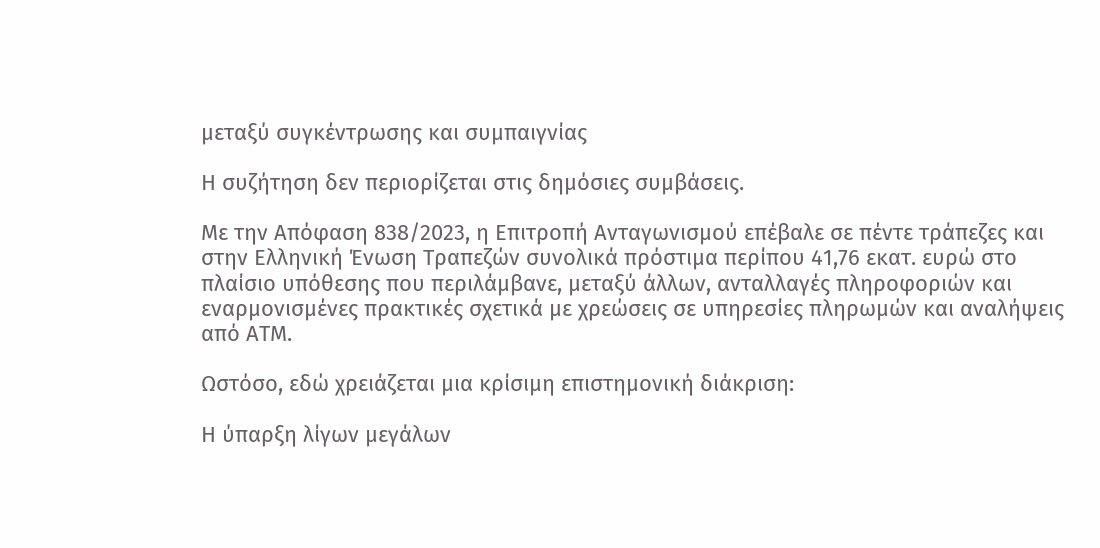μεταξύ συγκέντρωσης και συμπαιγνίας

Η συζήτηση δεν περιορίζεται στις δημόσιες συμβάσεις.

Με την Απόφαση 838/2023, η Επιτροπή Ανταγωνισμού επέβαλε σε πέντε τράπεζες και στην Ελληνική Ένωση Τραπεζών συνολικά πρόστιμα περίπου 41,76 εκατ. ευρώ στο πλαίσιο υπόθεσης που περιλάμβανε, μεταξύ άλλων, ανταλλαγές πληροφοριών και εναρμονισμένες πρακτικές σχετικά με χρεώσεις σε υπηρεσίες πληρωμών και αναλήψεις από ΑΤΜ.

Ωστόσο, εδώ χρειάζεται μια κρίσιμη επιστημονική διάκριση:

Η ύπαρξη λίγων μεγάλων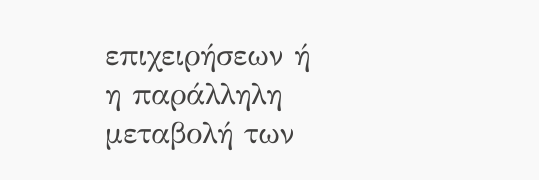επιχειρήσεων ή η παράλληλη μεταβολή των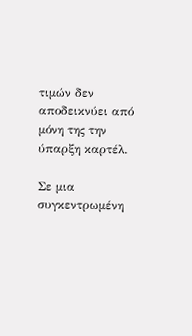τιμών δεν αποδεικνύει από μόνη της την ύπαρξη καρτέλ.

Σε μια συγκεντρωμένη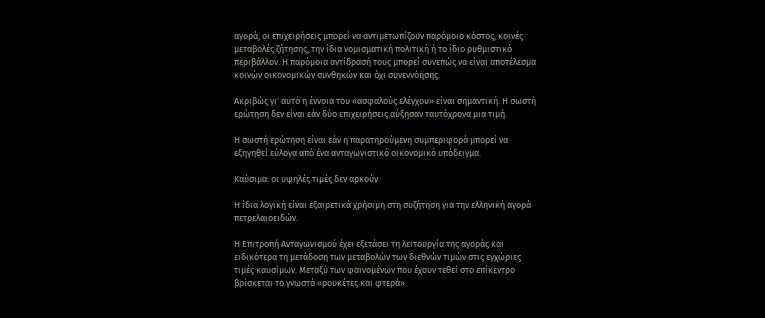αγορά, οι επιχειρήσεις μπορεί να αντιμετωπίζουν παρόμοιο κόστος, κοινές μεταβολές ζήτησης, την ίδια νομισματική πολιτική ή το ίδιο ρυθμιστικό περιβάλλον. Η παρόμοια αντίδρασή τους μπορεί συνεπώς να είναι αποτέλεσμα κοινών οικονομικών συνθηκών και όχι συνεννόησης.

Ακριβώς γι' αυτό η έννοια του «ασφαλούς ελέγχου» είναι σημαντική. Η σωστή ερώτηση δεν είναι εάν δύο επιχειρήσεις αύξησαν ταυτόχρονα μια τιμή.

Η σωστή ερώτηση είναι εάν η παρατηρούμενη συμπεριφορά μπορεί να εξηγηθεί εύλογα από ένα ανταγωνιστικό οικονομικό υπόδειγμα.

Καύσιμα: οι υψηλές τιμές δεν αρκούν

Η ίδια λογική είναι εξαιρετικά χρήσιμη στη συζήτηση για την ελληνική αγορά πετρελαιοειδών.

Η Επιτροπή Ανταγωνισμού έχει εξετάσει τη λειτουργία της αγοράς και ειδικότερα τη μετάδοση των μεταβολών των διεθνών τιμών στις εγχώριες τιμές καυσίμων. Μεταξύ των φαινομένων που έχουν τεθεί στο επίκεντρο βρίσκεται το γνωστό «ρουκέτες και φτερά».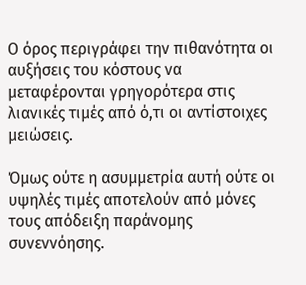Ο όρος περιγράφει την πιθανότητα οι αυξήσεις του κόστους να μεταφέρονται γρηγορότερα στις λιανικές τιμές από ό,τι οι αντίστοιχες μειώσεις.

Όμως ούτε η ασυμμετρία αυτή ούτε οι υψηλές τιμές αποτελούν από μόνες τους απόδειξη παράνομης συνεννόησης.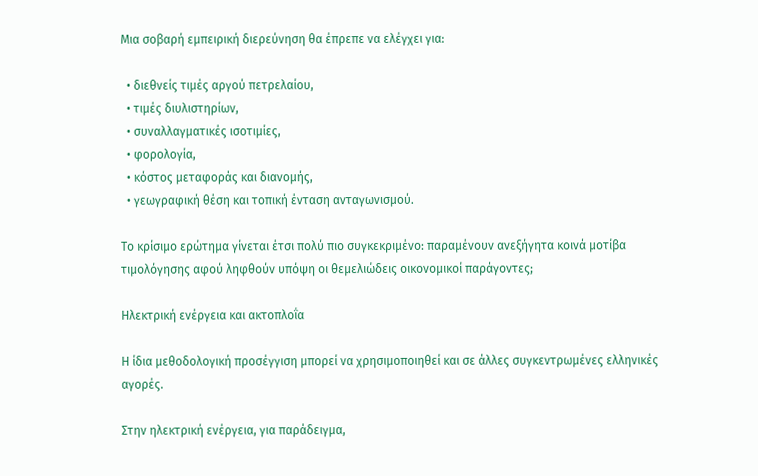Μια σοβαρή εμπειρική διερεύνηση θα έπρεπε να ελέγχει για:

  • διεθνείς τιμές αργού πετρελαίου,
  • τιμές διυλιστηρίων,
  • συναλλαγματικές ισοτιμίες,
  • φορολογία,
  • κόστος μεταφοράς και διανομής,
  • γεωγραφική θέση και τοπική ένταση ανταγωνισμού.

Το κρίσιμο ερώτημα γίνεται έτσι πολύ πιο συγκεκριμένο: παραμένουν ανεξήγητα κοινά μοτίβα τιμολόγησης αφού ληφθούν υπόψη οι θεμελιώδεις οικονομικοί παράγοντες;

Ηλεκτρική ενέργεια και ακτοπλοΐα

Η ίδια μεθοδολογική προσέγγιση μπορεί να χρησιμοποιηθεί και σε άλλες συγκεντρωμένες ελληνικές αγορές.

Στην ηλεκτρική ενέργεια, για παράδειγμα,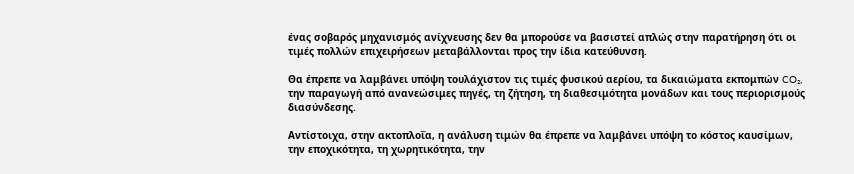ένας σοβαρός μηχανισμός ανίχνευσης δεν θα μπορούσε να βασιστεί απλώς στην παρατήρηση ότι οι τιμές πολλών επιχειρήσεων μεταβάλλονται προς την ίδια κατεύθυνση.

Θα έπρεπε να λαμβάνει υπόψη τουλάχιστον τις τιμές φυσικού αερίου, τα δικαιώματα εκπομπών CO₂, την παραγωγή από ανανεώσιμες πηγές, τη ζήτηση, τη διαθεσιμότητα μονάδων και τους περιορισμούς διασύνδεσης.

Αντίστοιχα, στην ακτοπλοΐα, η ανάλυση τιμών θα έπρεπε να λαμβάνει υπόψη το κόστος καυσίμων, την εποχικότητα, τη χωρητικότητα, την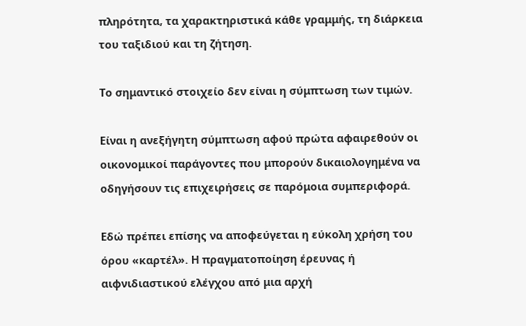πληρότητα, τα χαρακτηριστικά κάθε γραμμής, τη διάρκεια του ταξιδιού και τη ζήτηση.

Το σημαντικό στοιχείο δεν είναι η σύμπτωση των τιμών.

Είναι η ανεξήγητη σύμπτωση αφού πρώτα αφαιρεθούν οι οικονομικοί παράγοντες που μπορούν δικαιολογημένα να οδηγήσουν τις επιχειρήσεις σε παρόμοια συμπεριφορά.

Εδώ πρέπει επίσης να αποφεύγεται η εύκολη χρήση του όρου «καρτέλ». Η πραγματοποίηση έρευνας ή αιφνιδιαστικού ελέγχου από μια αρχή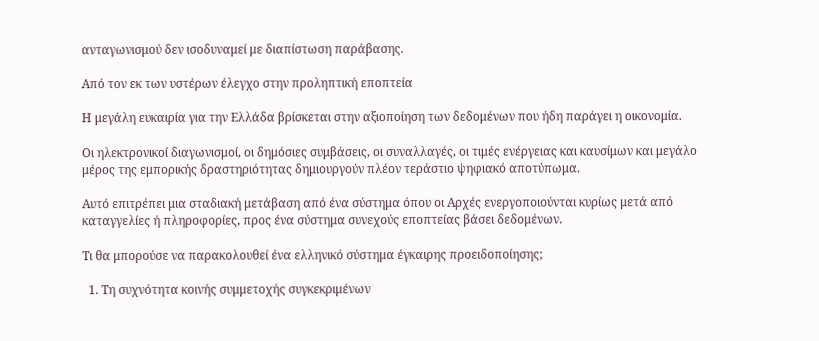ανταγωνισμού δεν ισοδυναμεί με διαπίστωση παράβασης.

Από τον εκ των υστέρων έλεγχο στην προληπτική εποπτεία

Η μεγάλη ευκαιρία για την Ελλάδα βρίσκεται στην αξιοποίηση των δεδομένων που ήδη παράγει η οικονομία.

Οι ηλεκτρονικοί διαγωνισμοί, οι δημόσιες συμβάσεις, οι συναλλαγές, οι τιμές ενέργειας και καυσίμων και μεγάλο μέρος της εμπορικής δραστηριότητας δημιουργούν πλέον τεράστιο ψηφιακό αποτύπωμα.

Αυτό επιτρέπει μια σταδιακή μετάβαση από ένα σύστημα όπου οι Αρχές ενεργοποιούνται κυρίως μετά από καταγγελίες ή πληροφορίες, προς ένα σύστημα συνεχούς εποπτείας βάσει δεδομένων.

Τι θα μπορούσε να παρακολουθεί ένα ελληνικό σύστημα έγκαιρης προειδοποίησης;

  1. Τη συχνότητα κοινής συμμετοχής συγκεκριμένων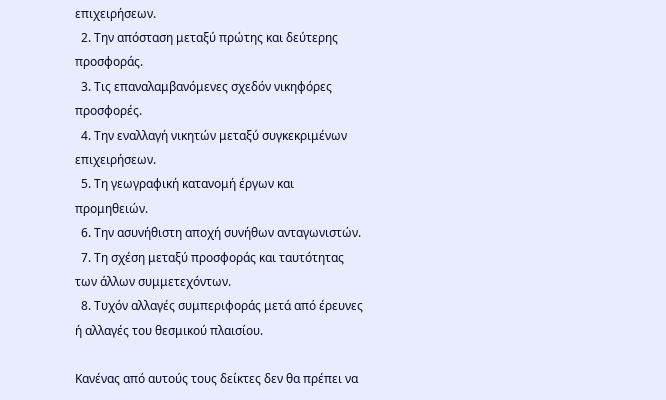επιχειρήσεων.
  2. Την απόσταση μεταξύ πρώτης και δεύτερης προσφοράς.
  3. Τις επαναλαμβανόμενες σχεδόν νικηφόρες προσφορές.
  4. Την εναλλαγή νικητών μεταξύ συγκεκριμένων επιχειρήσεων.
  5. Τη γεωγραφική κατανομή έργων και προμηθειών.
  6. Την ασυνήθιστη αποχή συνήθων ανταγωνιστών.
  7. Τη σχέση μεταξύ προσφοράς και ταυτότητας των άλλων συμμετεχόντων.
  8. Τυχόν αλλαγές συμπεριφοράς μετά από έρευνες ή αλλαγές του θεσμικού πλαισίου.

Κανένας από αυτούς τους δείκτες δεν θα πρέπει να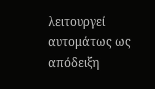λειτουργεί αυτομάτως ως απόδειξη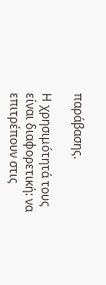παράβασης.

Η χρησιμότητά τους είναι διαφορετική: να επιτρέπουν στις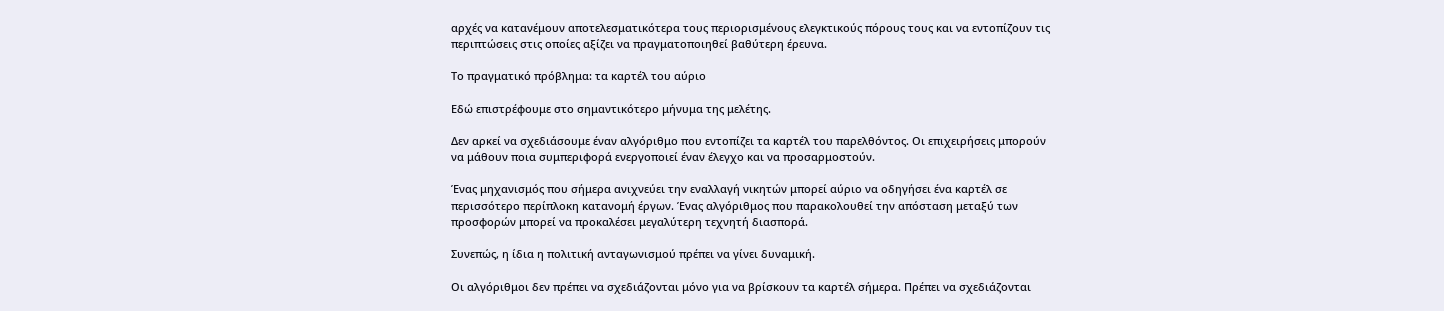αρχές να κατανέμουν αποτελεσματικότερα τους περιορισμένους ελεγκτικούς πόρους τους και να εντοπίζουν τις περιπτώσεις στις οποίες αξίζει να πραγματοποιηθεί βαθύτερη έρευνα.

Το πραγματικό πρόβλημα: τα καρτέλ του αύριο

Εδώ επιστρέφουμε στο σημαντικότερο μήνυμα της μελέτης.

Δεν αρκεί να σχεδιάσουμε έναν αλγόριθμο που εντοπίζει τα καρτέλ του παρελθόντος. Οι επιχειρήσεις μπορούν να μάθουν ποια συμπεριφορά ενεργοποιεί έναν έλεγχο και να προσαρμοστούν.

Ένας μηχανισμός που σήμερα ανιχνεύει την εναλλαγή νικητών μπορεί αύριο να οδηγήσει ένα καρτέλ σε περισσότερο περίπλοκη κατανομή έργων. Ένας αλγόριθμος που παρακολουθεί την απόσταση μεταξύ των προσφορών μπορεί να προκαλέσει μεγαλύτερη τεχνητή διασπορά.

Συνεπώς, η ίδια η πολιτική ανταγωνισμού πρέπει να γίνει δυναμική.

Οι αλγόριθμοι δεν πρέπει να σχεδιάζονται μόνο για να βρίσκουν τα καρτέλ σήμερα. Πρέπει να σχεδιάζονται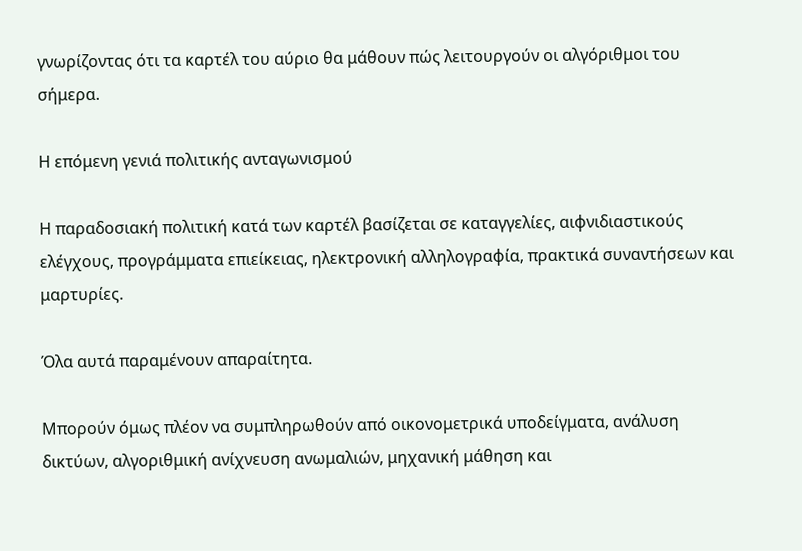γνωρίζοντας ότι τα καρτέλ του αύριο θα μάθουν πώς λειτουργούν οι αλγόριθμοι του σήμερα.

Η επόμενη γενιά πολιτικής ανταγωνισμού

Η παραδοσιακή πολιτική κατά των καρτέλ βασίζεται σε καταγγελίες, αιφνιδιαστικούς ελέγχους, προγράμματα επιείκειας, ηλεκτρονική αλληλογραφία, πρακτικά συναντήσεων και μαρτυρίες.

Όλα αυτά παραμένουν απαραίτητα.

Μπορούν όμως πλέον να συμπληρωθούν από οικονομετρικά υποδείγματα, ανάλυση δικτύων, αλγοριθμική ανίχνευση ανωμαλιών, μηχανική μάθηση και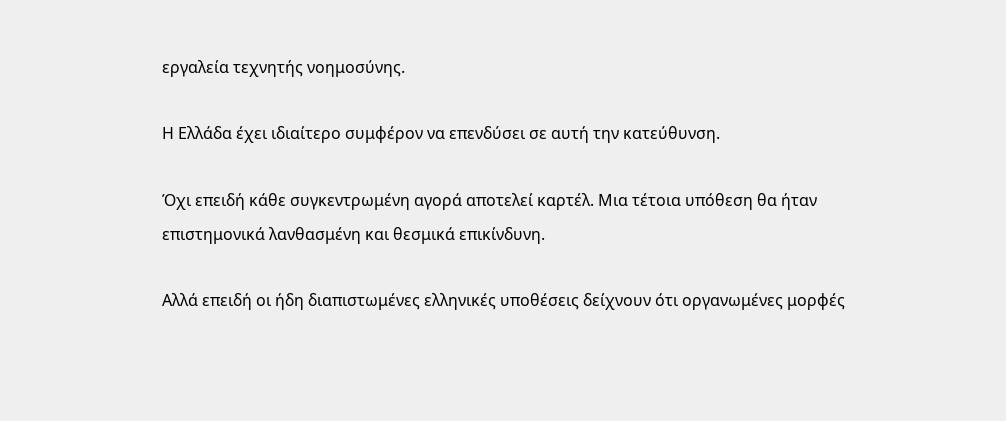εργαλεία τεχνητής νοημοσύνης.

Η Ελλάδα έχει ιδιαίτερο συμφέρον να επενδύσει σε αυτή την κατεύθυνση.

Όχι επειδή κάθε συγκεντρωμένη αγορά αποτελεί καρτέλ. Μια τέτοια υπόθεση θα ήταν επιστημονικά λανθασμένη και θεσμικά επικίνδυνη.

Αλλά επειδή οι ήδη διαπιστωμένες ελληνικές υποθέσεις δείχνουν ότι οργανωμένες μορφές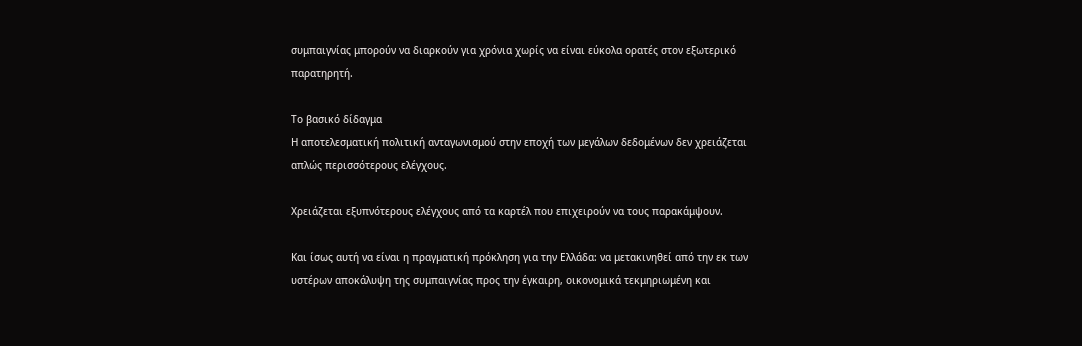συμπαιγνίας μπορούν να διαρκούν για χρόνια χωρίς να είναι εύκολα ορατές στον εξωτερικό παρατηρητή.

Το βασικό δίδαγμα
Η αποτελεσματική πολιτική ανταγωνισμού στην εποχή των μεγάλων δεδομένων δεν χρειάζεται απλώς περισσότερους ελέγχους.

Χρειάζεται εξυπνότερους ελέγχους από τα καρτέλ που επιχειρούν να τους παρακάμψουν.

Και ίσως αυτή να είναι η πραγματική πρόκληση για την Ελλάδα: να μετακινηθεί από την εκ των υστέρων αποκάλυψη της συμπαιγνίας προς την έγκαιρη, οικονομικά τεκμηριωμένη και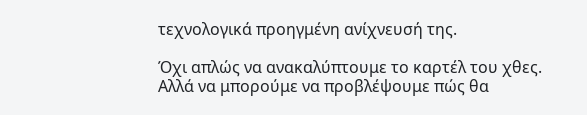τεχνολογικά προηγμένη ανίχνευσή της.

Όχι απλώς να ανακαλύπτουμε το καρτέλ του χθες. Αλλά να μπορούμε να προβλέψουμε πώς θα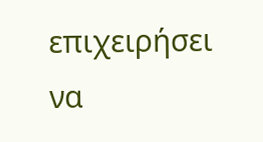επιχειρήσει να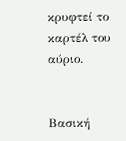κρυφτεί το καρτέλ του αύριο.


Βασική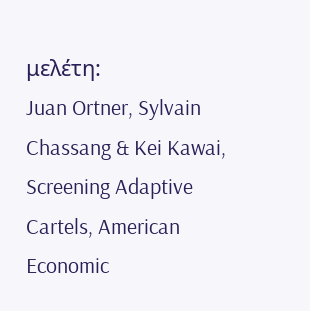μελέτη:
Juan Ortner, Sylvain Chassang & Kei Kawai, Screening Adaptive Cartels, American Economic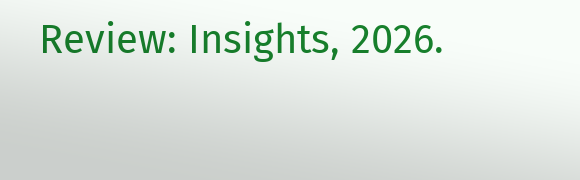Review: Insights, 2026.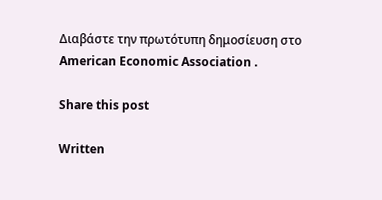Διαβάστε την πρωτότυπη δημοσίευση στο American Economic Association .

Share this post

Written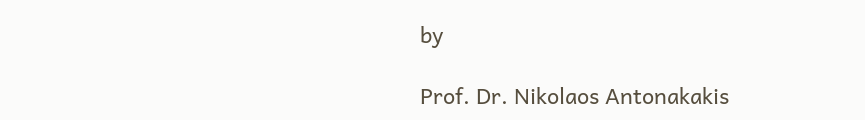by

Prof. Dr. Nikolaos Antonakakis